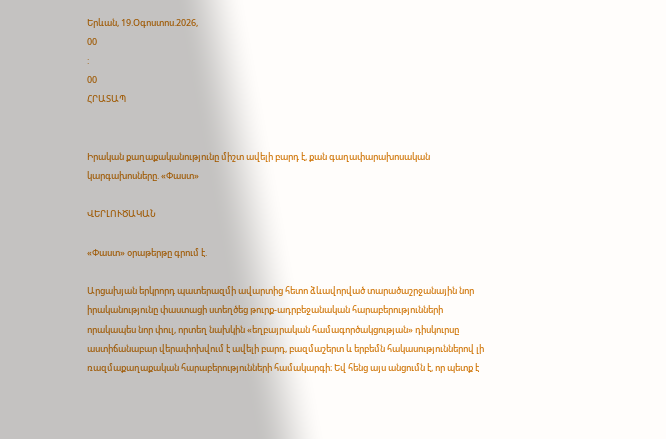Երևան, 19.Օգոստոս.2026,
00
:
00
ՀՐԱՏԱՊ


Իրական քաղաքականությունը միշտ ավելի բարդ է, քան գաղափարախոսական կարգախոսները. «Փաստ»

ՎԵՐԼՈՒԾԱԿԱՆ

«Փաստ» օրաթերթը գրում է.

Արցախյան երկրորդ պատերազմի ավարտից հետո ձևավորված տարածաշրջանային նոր իրականությունը փաստացի ստեղծեց թուրք-ադրբեջանական հարաբերությունների որակապես նոր փուլ, որտեղ նախկին «եղբայրական համագործակցության» դիսկուրսը աստիճանաբար վերափոխվում է ավելի բարդ, բազմաշերտ և երբեմն հակասություններով լի ռազմաքաղաքական հարաբերությունների համակարգի։ Եվ հենց այս անցումն է, որ պետք է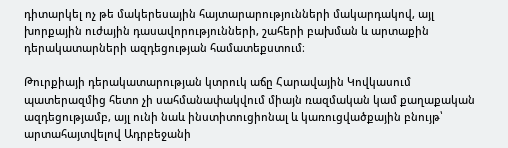դիտարկել ոչ թե մակերեսային հայտարարությունների մակարդակով, այլ խորքային ուժային դասավորությունների, շահերի բախման և արտաքին դերակատարների ազդեցության համատեքստում։

Թուրքիայի դերակատարության կտրուկ աճը Հարավային Կովկասում պատերազմից հետո չի սահմանափակվում միայն ռազմական կամ քաղաքական ազդեցությամբ, այլ ունի նաև ինստիտուցիոնալ և կառուցվածքային բնույթ՝ արտահայտվելով Ադրբեջանի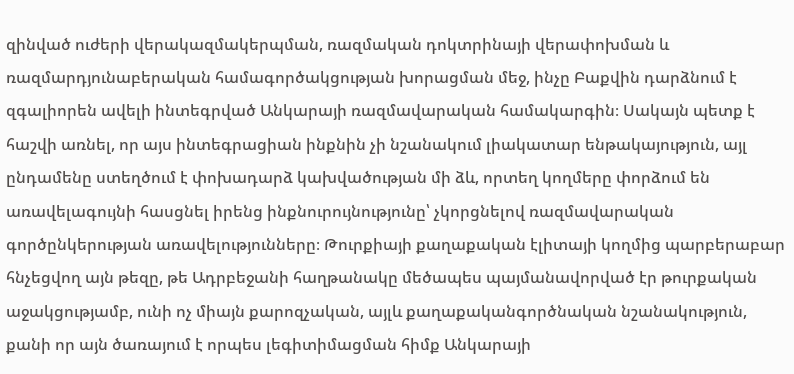զինված ուժերի վերակազմակերպման, ռազմական դոկտրինայի վերափոխման և ռազմարդյունաբերական համագործակցության խորացման մեջ, ինչը Բաքվին դարձնում է զգալիորեն ավելի ինտեգրված Անկարայի ռազմավարական համակարգին։ Սակայն պետք է հաշվի առնել, որ այս ինտեգրացիան ինքնին չի նշանակում լիակատար ենթակայություն, այլ ընդամենը ստեղծում է փոխադարձ կախվածության մի ձև, որտեղ կողմերը փորձում են առավելագույնի հասցնել իրենց ինքնուրույնությունը՝ չկորցնելով ռազմավարական գործընկերության առավելությունները։ Թուրքիայի քաղաքական էլիտայի կողմից պարբերաբար հնչեցվող այն թեզը, թե Ադրբեջանի հաղթանակը մեծապես պայմանավորված էր թուրքական աջակցությամբ, ունի ոչ միայն քարոզչական, այլև քաղաքականգործնական նշանակություն, քանի որ այն ծառայում է որպես լեգիտիմացման հիմք Անկարայի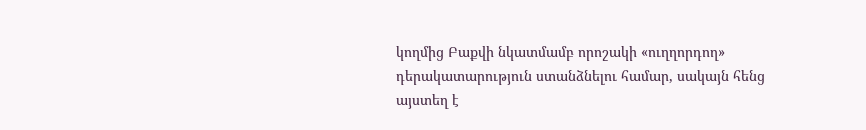կողմից Բաքվի նկատմամբ որոշակի «ուղղորդող» դերակատարություն ստանձնելու համար, սակայն հենց այստեղ է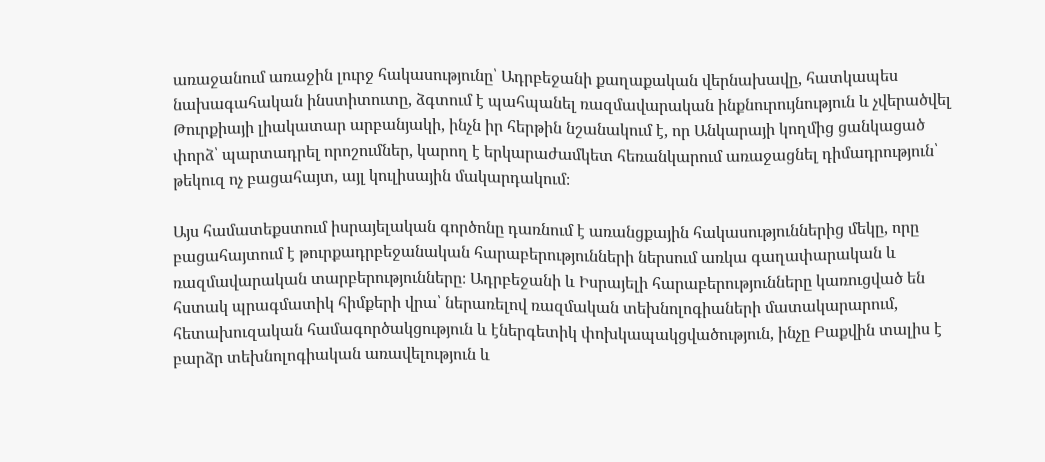առաջանում առաջին լուրջ հակասությունը՝ Ադրբեջանի քաղաքական վերնախավը, հատկապես նախագահական ինստիտուտը, ձգտում է պահպանել ռազմավարական ինքնուրույնություն և չվերածվել Թուրքիայի լիակատար արբանյակի, ինչն իր հերթին նշանակում է, որ Անկարայի կողմից ցանկացած փորձ՝ պարտադրել որոշումներ, կարող է երկարաժամկետ հեռանկարում առաջացնել դիմադրություն՝ թեկուզ ոչ բացահայտ, այլ կուլիսային մակարդակում։

Այս համատեքստում իսրայելական գործոնը դառնում է առանցքային հակասություններից մեկը, որը բացահայտում է թուրքադրբեջանական հարաբերությունների ներսում առկա գաղափարական և ռազմավարական տարբերությունները։ Ադրբեջանի և Իսրայելի հարաբերությունները կառուցված են հստակ պրագմատիկ հիմքերի վրա՝ ներառելով ռազմական տեխնոլոգիաների մատակարարում, հետախուզական համագործակցություն և էներգետիկ փոխկապակցվածություն, ինչը Բաքվին տալիս է բարձր տեխնոլոգիական առավելություն և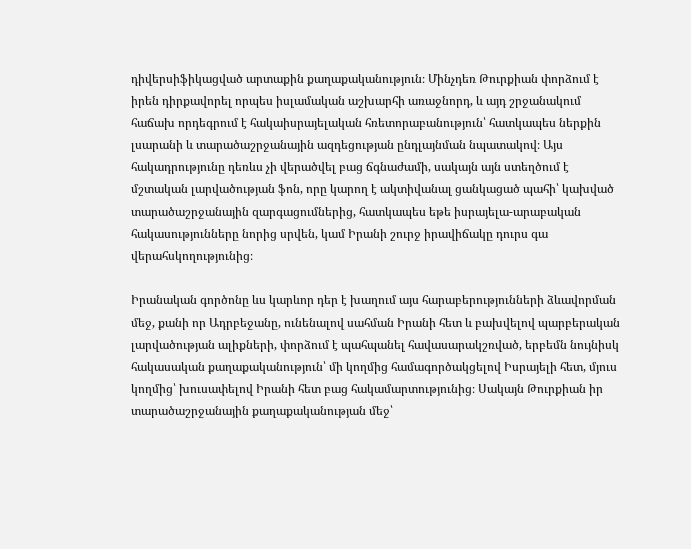դիվերսիֆիկացված արտաքին քաղաքականություն։ Մինչդեռ Թուրքիան փորձում է իրեն դիրքավորել որպես իսլամական աշխարհի առաջնորդ, և այդ շրջանակում հաճախ որդեգրում է հակաիսրայելական հռետորաբանություն՝ հատկապես ներքին լսարանի և տարածաշրջանային ազդեցության ընդլայնման նպատակով։ Այս հակադրությունը դեռևս չի վերածվել բաց ճգնաժամի, սակայն այն ստեղծում է մշտական լարվածության ֆոն, որը կարող է ակտիվանալ ցանկացած պահի՝ կախված տարածաշրջանային զարգացումներից, հատկապես եթե իսրայելա-արաբական հակասությունները նորից սրվեն, կամ Իրանի շուրջ իրավիճակը դուրս գա վերահսկողությունից։

Իրանական գործոնը ևս կարևոր դեր է խաղում այս հարաբերությունների ձևավորման մեջ, քանի որ Ադրբեջանը, ունենալով սահման Իրանի հետ և բախվելով պարբերական լարվածության ալիքների, փորձում է պահպանել հավասարակշռված, երբեմն նույնիսկ հակասական քաղաքականություն՝ մի կողմից համագործակցելով Իսրայելի հետ, մյուս կողմից՝ խուսափելով Իրանի հետ բաց հակամարտությունից։ Սակայն Թուրքիան իր տարածաշրջանային քաղաքականության մեջ՝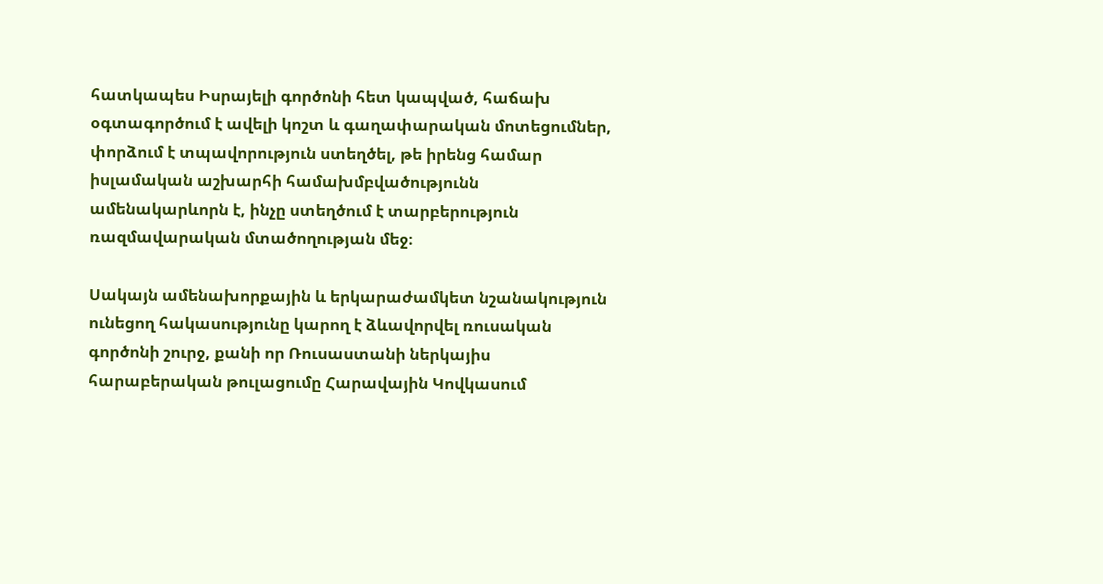հատկապես Իսրայելի գործոնի հետ կապված, հաճախ օգտագործում է ավելի կոշտ և գաղափարական մոտեցումներ, փորձում է տպավորություն ստեղծել, թե իրենց համար իսլամական աշխարհի համախմբվածությունն ամենակարևորն է, ինչը ստեղծում է տարբերություն ռազմավարական մտածողության մեջ։

Սակայն ամենախորքային և երկարաժամկետ նշանակություն ունեցող հակասությունը կարող է ձևավորվել ռուսական գործոնի շուրջ, քանի որ Ռուսաստանի ներկայիս հարաբերական թուլացումը Հարավային Կովկասում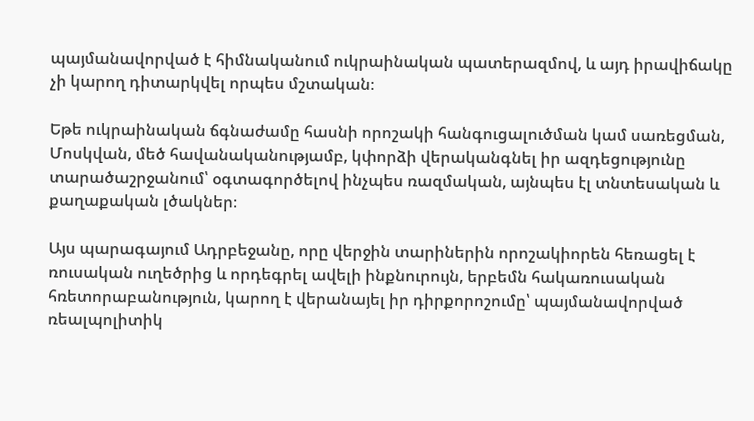պայմանավորված է հիմնականում ուկրաինական պատերազմով, և այդ իրավիճակը չի կարող դիտարկվել որպես մշտական։

Եթե ուկրաինական ճգնաժամը հասնի որոշակի հանգուցալուծման կամ սառեցման, Մոսկվան, մեծ հավանականությամբ, կփորձի վերականգնել իր ազդեցությունը տարածաշրջանում՝ օգտագործելով ինչպես ռազմական, այնպես էլ տնտեսական և քաղաքական լծակներ։

Այս պարագայում Ադրբեջանը, որը վերջին տարիներին որոշակիորեն հեռացել է ռուսական ուղեծրից և որդեգրել ավելի ինքնուրույն, երբեմն հակառուսական հռետորաբանություն, կարող է վերանայել իր դիրքորոշումը՝ պայմանավորված ռեալպոլիտիկ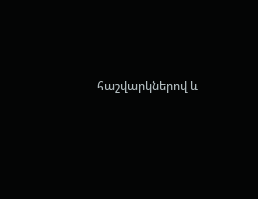հաշվարկներով և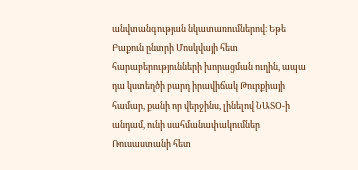անվտանգության նկատառումներով։ Եթե Բաքուն ընտրի Մոսկվայի հետ հարաբերությունների խորացման ուղին, ապա դա կստեղծի բարդ իրավիճակ Թուրքիայի համար, քանի որ վերջինս, լինելով ՆԱՏՕ-ի անդամ, ունի սահմանափակումներ Ռուսաստանի հետ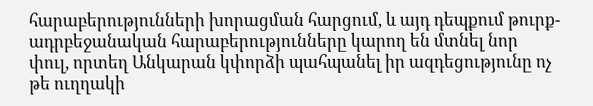հարաբերությունների խորացման հարցում, և այդ դեպքում թուրք-ադրբեջանական հարաբերությունները կարող են մտնել նոր փուլ, որտեղ Անկարան կփորձի պահպանել իր ազդեցությունը ոչ թե ուղղակի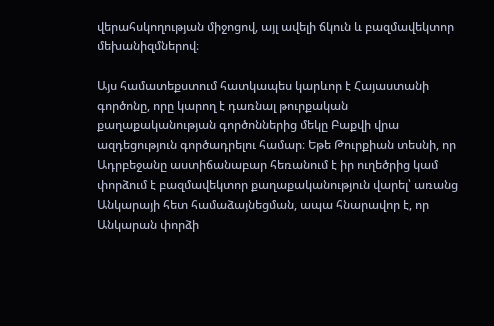վերահսկողության միջոցով, այլ ավելի ճկուն և բազմավեկտոր մեխանիզմներով։

Այս համատեքստում հատկապես կարևոր է Հայաստանի գործոնը, որը կարող է դառնալ թուրքական քաղաքականության գործոններից մեկը Բաքվի վրա ազդեցություն գործադրելու համար։ Եթե Թուրքիան տեսնի, որ Ադրբեջանը աստիճանաբար հեռանում է իր ուղեծրից կամ փորձում է բազմավեկտոր քաղաքականություն վարել՝ առանց Անկարայի հետ համաձայնեցման, ապա հնարավոր է, որ Անկարան փորձի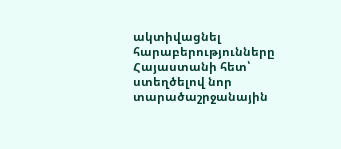ակտիվացնել հարաբերությունները Հայաստանի հետ՝ ստեղծելով նոր տարածաշրջանային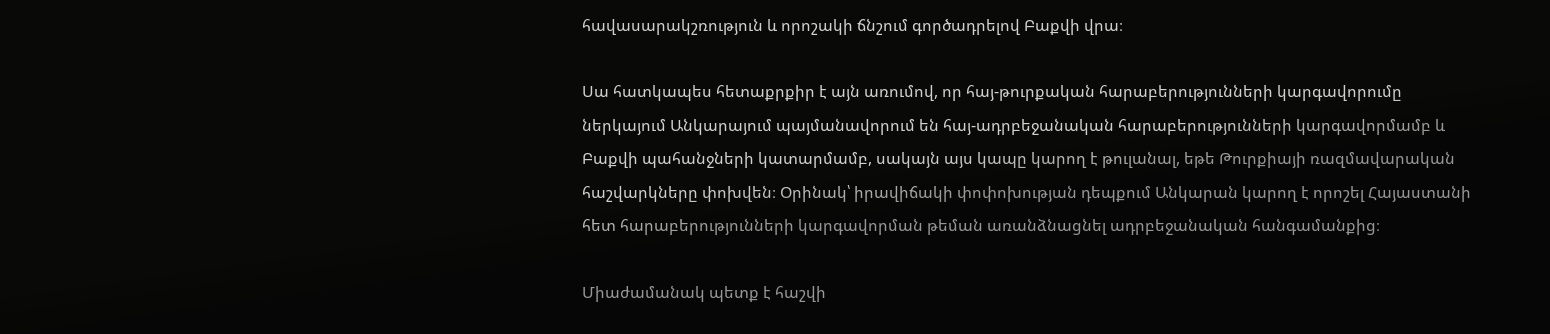հավասարակշռություն և որոշակի ճնշում գործադրելով Բաքվի վրա։

Սա հատկապես հետաքրքիր է այն առումով, որ հայ-թուրքական հարաբերությունների կարգավորումը ներկայում Անկարայում պայմանավորում են հայ-ադրբեջանական հարաբերությունների կարգավորմամբ և Բաքվի պահանջների կատարմամբ, սակայն այս կապը կարող է թուլանալ, եթե Թուրքիայի ռազմավարական հաշվարկները փոխվեն։ Օրինակ՝ իրավիճակի փոփոխության դեպքում Անկարան կարող է որոշել Հայաստանի հետ հարաբերությունների կարգավորման թեման առանձնացնել ադրբեջանական հանգամանքից։

Միաժամանակ պետք է հաշվի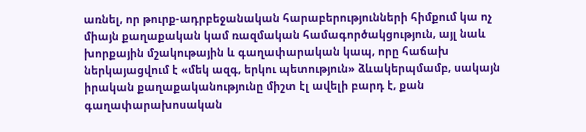առնել, որ թուրք-ադրբեջանական հարաբերությունների հիմքում կա ոչ միայն քաղաքական կամ ռազմական համագործակցություն, այլ նաև խորքային մշակութային և գաղափարական կապ, որը հաճախ ներկայացվում է «մեկ ազգ, երկու պետություն» ձևակերպմամբ, սակայն իրական քաղաքականությունը միշտ էլ ավելի բարդ է, քան գաղափարախոսական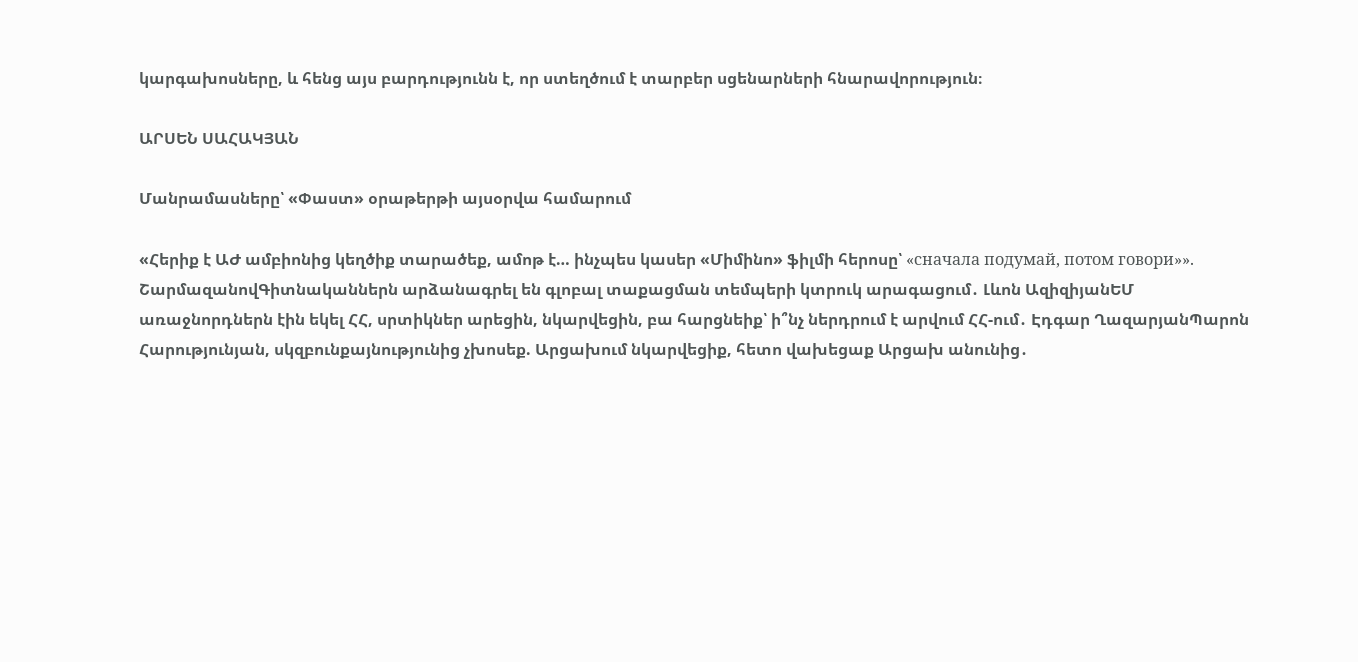կարգախոսները, և հենց այս բարդությունն է, որ ստեղծում է տարբեր սցենարների հնարավորություն։

ԱՐՍԵՆ ՍԱՀԱԿՅԱՆ

Մանրամասները՝ «Փաստ» օրաթերթի այսօրվա համարում

«Հերիք է ԱԺ ամբիոնից կեղծիք տարածեք, ամոթ է… ինչպես կասեր «Միմինո» ֆիլմի հերոսը՝ «сначала подумай, потом говори»». ՇարմազանովԳիտնականներն արձանագրել են գլոբալ տաքացման տեմպերի կտրուկ արագացում․ Լևոն ԱզիզիյանԵՄ առաջնորդներն էին եկել ՀՀ, սրտիկներ արեցին, նկարվեցին, բա հարցնեիք՝ ի՞նչ ներդրում է արվում ՀՀ-ում․ Էդգար ՂազարյանՊարոն Հարությունյան, սկզբունքայնությունից չխոսեք. Արցախում նկարվեցիք, հետո վախեցաք Արցախ անունից․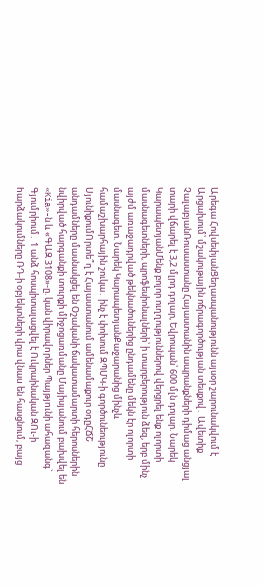Արեգա ՀովսեփյանՑեղասպանությունն այսօր շարունակվում է Արցախում՝ մշակութային ոճրագործության տեսքով․ Ավետիք ՉալաբյանՌուսաստանը Հայաստանին ապրանքների դիմաց անցյալ տարի վճարել է 3,2 մլրդ դոլար, Եվրոպան՝ 600 մլն դոլար. Նարեկ ԿարապետյանՄենք բոլոր ուղղություններով վերցրել ենք ոլորտի մասնագետների, պրոֆեսիոնալների՝ ի տարբերություն ձեզ, երբ մինչ այժմ առաջադրված թեկնածուներից ընդամենը մեկն էր ոլորտի մասնագետ. Նարեկ ԿարապետյանՔաջարանից մինչև համաշխարհային շուկա․ ինչ է փոխում ԶՊՄԿ-ի գործունեությունը ՍյունիքումՈրտե՞ղ է Հայաստանում ամենամաքուր օդըՀՃՇ անդամները մասնակցել են Օշականի ճակատամարտի հերոսներին նվիրված հարգանքի տուրքի միջոցառմանը Մայիսյանում բախվել են «Kia»-ն և «ԳԱԶ 3108»-ը. կան վիրավnրներ Պայթյnւնի ահազանգ` Գյումրիում․ 1 անձ հոսպիտալացվել է Ուկրաինական ԶՈւ-ի hարձակումները ՌԴ-ի օբյեկտների վրա վնաu են հասցնում, բայց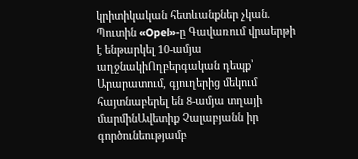կրիտիկական հետևանքներ չկան. Պուտին «Opel»-ը Գավառում վրաերթի է ենթարկել 10-ամյա աղջնակիՈղբերգական դեպք՝ Արարատում, գյուղերից մեկում հայտնաբերել են 8-ամյա տղայի մարմինԱվետիք Չալաբյանն իր գործունեությամբ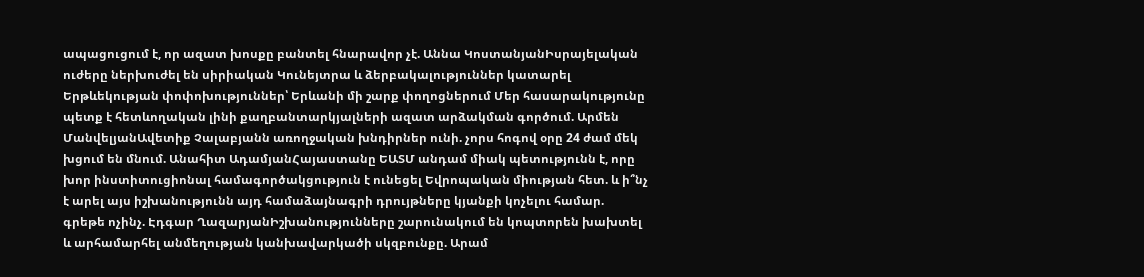ապացուցում է, որ ազատ խոսքը բանտել հնարավոր չէ. Աննա ԿոստանյանԻսրայելական ուժերը ներխուժել են սիրիական Կունեյտրա և ձերբակալություններ կատարել Երթևեկության փոփոխություններ՝ Երևանի մի շարք փողոցներում Մեր հասարակությունը պետք է հետևողական լինի քաղբանտարկյալների ազատ արձակման գործում. Արմեն ՄանվելյանԱվետիք Չալաբյանն առողջական խնդիրներ ունի. չորս հոգով օրը 24 ժամ մեկ խցում են մնում. Անահիտ ԱդամյանՀայաստանը ԵԱՏՄ անդամ միակ պետությունն է, որը խոր ինստիտուցիոնալ համագործակցություն է ունեցել Եվրոպական միության հետ. և ի՞նչ է արել այս իշխանությունն այդ համաձայնագրի դրույթները կյանքի կոչելու համար. գրեթե ոչինչ. Էդգար ՂազարյանԻշխանությունները շարունակում են կոպտորեն խախտել և արհամարհել անմեղության կանխավարկածի սկզբունքը. Արամ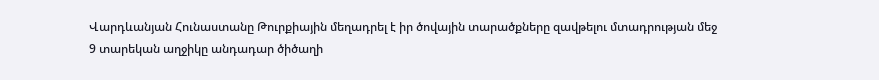Վարդևանյան Հունաստանը Թուրքիային մեղադրել է իր ծովային տարածքները զավթելու մտադրության մեջ 9 տարեկան աղջիկը անդադար ծիծաղի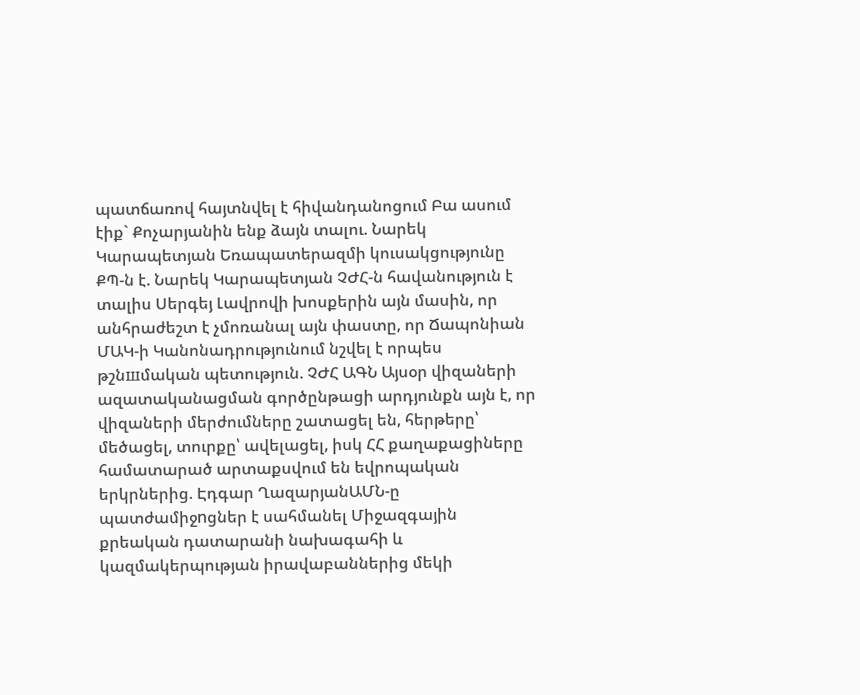պատճառով հայտնվել է հիվանդանոցում Բա ասում էիք` Քոչարյանին ենք ձայն տալու. Նարեկ Կարապետյան Եռապատերազմի կուսակցությունը ՔՊ-ն է. Նարեկ Կարապետյան ՉԺՀ-ն հավանություն է տալիս Սերգեյ Լավրովի խոսքերին այն մասին, որ անհրաժեշտ է չմոռանալ այն փաստը, որ Ճապոնիան ՄԱԿ-ի Կանոնադրությունում նշվել է որպես թշնшմական պետություն. ՉԺՀ ԱԳՆ Այսօր վիզաների ազատականացման գործընթացի արդյունքն այն է, որ վիզաների մերժումները շատացել են, հերթերը՝ մեծացել, տուրքը՝ ավելացել, իսկ ՀՀ քաղաքացիները համատարած արտաքսվում են եվրոպական երկրներից. Էդգար ՂազարյանԱՄՆ-ը պատժամիջnցներ է սահմանել Միջազգային քրեական դատարանի նախագահի և կազմակերպության իրավաբաններից մեկի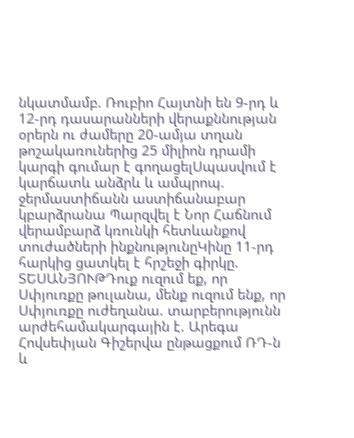նկատմամբ. Ռուբիո Հայտնի են 9-րդ և 12-րդ դասարանների վերաքննության օրերն ու ժամերը 20-ամյա տղան թոշակառուներից 25 միլիոն դրամի կարգի գումար է գողացելՍպասվում է կարճատև անձրև և ամպրոպ. ջերմաստիճանն աստիճանաբար կբարձրանա Պարզվել է Նոր Հաճնում վերամբարձ կռունկի հետևանքով տուժածների ինքնությունըԿինը 11-րդ հարկից ցատկել է հրշեջի գիրկը. ՏԵՍԱՆՅՈՒԹԴուք ուզում եք, որ Սփյուռքը թուլանա, մենք ուզում ենք, որ Սփյուռքը ուժեղանա. տարբերությունն արժեհամակարգային է. Արեգա Հովսեփյան Գիշերվա ընթացքում ՌԴ-ն և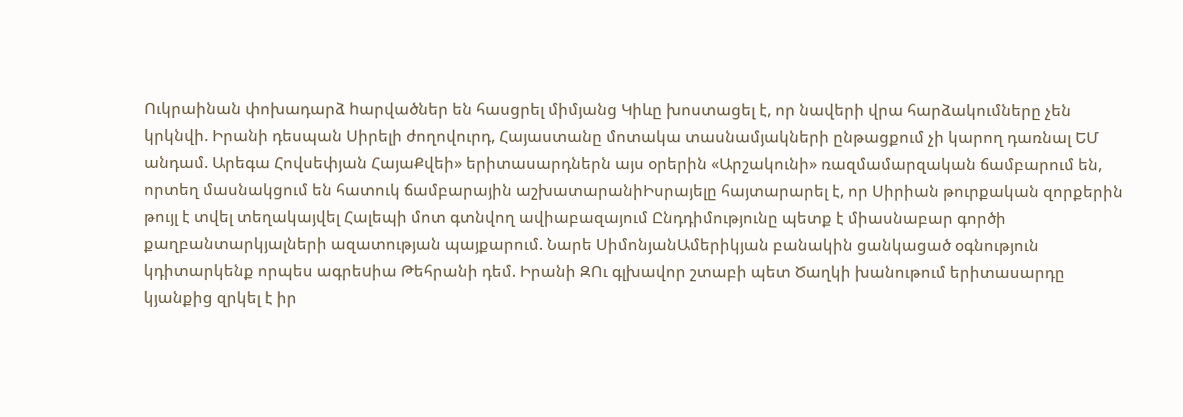Ուկրաինան փոխադարձ hարվածներ են հասցրել միմյանց Կիևը խոստացել է, որ նավերի վրա հարձակումները չեն կրկնվի. Իրանի դեսպան Սիրելի ժողովուրդ, Հայաստանը մոտակա տասնամյակների ընթացքում չի կարող դառնալ ԵՄ անդամ. Արեգա Հովսեփյան ՀայաՔվեի» երիտասարդներն այս օրերին «Արշակունի» ռազմամարզական ճամբարում են, որտեղ մասնակցում են հատուկ ճամբարային աշխատարանիԻսրայելը հայտարարել է, որ Սիրիան թուրքական զորքերին թույլ է տվել տեղակայվել Հալեպի մոտ գտնվող ավիաբազայում Ընդդիմությունը պետք է միասնաբար գործի քաղբանտարկյալների ազատության պայքարում. Նարե ՍիմոնյանԱմերիկյան բանակին ցանկացած օգնություն կդիտարկենք որպես ագրեuիա Թեհրանի դեմ. Իրանի ԶՈւ գլխավոր շտաբի պետ Ծաղկի խանութում երիտասարդը կյանքից զրկել է իր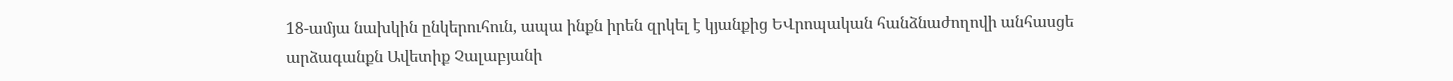18-ամյա նախկին ընկերուհուն, ապա ինքն իրեն զրկել է կյանքից ԵՎրոպական հանձնաժողովի անհասցե արձագանքն Ավետիք Չալաբյանի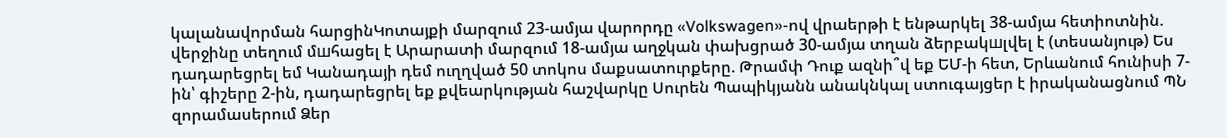կալանավորման հարցինԿոտայքի մարզում 23-ամյա վարորդը «Volkswagen»-ով վրաերթի է ենթարկել 38-ամյա հետիոտնին. վերջինը տեղում մшհացել է Արարատի մարզում 18-ամյա աղջկան փախցրած 30-ամյա տղան ձերբակшլվել է (տեսանյութ) Ես դադարեցրել եմ Կանադայի դեմ ուղղված 50 տոկոս մաքսատուրքերը. Թրամփ Դուք ազնի՞վ եք ԵՄ-ի հետ, Երևանում հունիսի 7-ին՝ գիշերը 2-ին, դադարեցրել եք քվեարկության հաշվարկը Սուրեն Պապիկյանն անակնկալ ստուգայցեր է իրականացնում ՊՆ զորամասերում Ձեր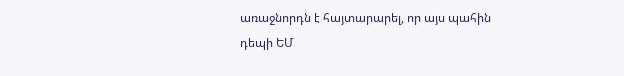առաջնորդն է հայտարարել, որ այս պահին դեպի ԵՄ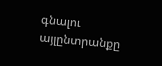գնալու այլընտրանքը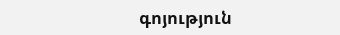գոյություն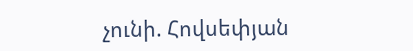չունի. Հովսեփյան